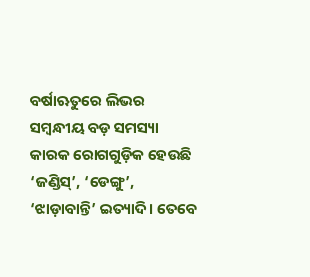ବର୍ଷାଋତୁରେ ଲିଭର ସମ୍ବନ୍ଧୀୟ ବଡ଼ ସମସ୍ୟା କାରକ ରୋଗଗୁଡ଼ିକ ହେଉଛି ‘ଜଣ୍ଡିସ୍’, ‘ଡେଙ୍ଗୁ’, ‘ଝାଡ଼ାବାନ୍ତି’ ଇତ୍ୟାଦି। ତେବେ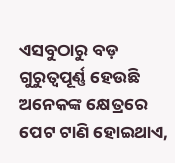ଏସବୁଠାରୁ ବଡ଼ ଗୁରୁତ୍ୱପୂର୍ଣ୍ଣ ହେଉଛି ଅନେକଙ୍କ କ୍ଷେତ୍ରରେ ପେଟ ଟାଣି ହୋଇଥାଏ,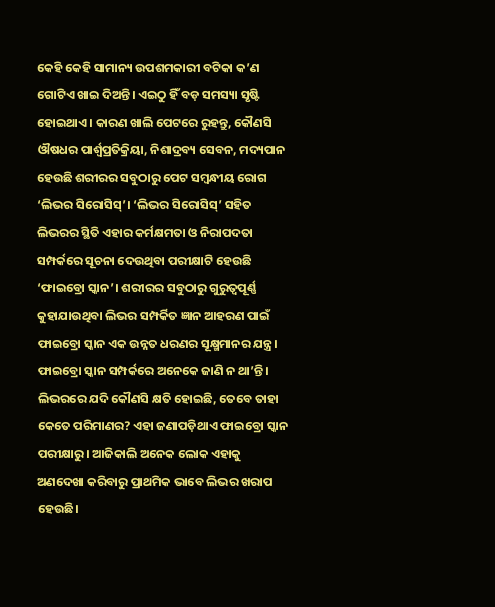କେହି କେହି ସାମାନ୍ୟ ଉପଶମକାରୀ ବଟିକା କ’ଣ ଗୋଟିଏ ଖାଇ ଦିଅନ୍ତି। ଏଇଠୁ ହିଁ ବଡ଼ ସମସ୍ୟା ସୃଷ୍ଟି ହୋଇଥାଏ। କାରଣ ଖାଲି ପେଟରେ ରୁହନ୍ତୁ, କୌଣସି ଔଷଧର ପାର୍ଶ୍ୱପ୍ରତିକ୍ରିୟା, ନିଶାଦ୍ରବ୍ୟ ସେବନ, ମଦ୍ୟପାନ ହେଉଛି ଶରୀରର ସବୁଠାରୁ ପେଟ ସମ୍ବନ୍ଧୀୟ ରୋଗ ‘ଲିଭର ସିରୋସିସ୍’। ‘ଲିଭର ସିରୋସିସ୍’ ସହିତ ଲିଭରର ସ୍ଥିତି ଏହାର କର୍ମକ୍ଷମତା ଓ ନିରାପଦତା ସମ୍ପର୍କରେ ସୂଚନା ଦେଉଥିବା ପରୀକ୍ଷାଟି ହେଉଛି ‘ଫାଇବ୍ରୋ ସ୍କାନ’। ଶରୀରର ସବୁଠାରୁ ଗୁରୁତ୍ୱପୂର୍ଣ୍ଣ କୁହାଯାଉଥିବା ଲିଭର ସମ୍ପର୍କିତ ଜ୍ଞାନ ଆହରଣ ପାଇଁ ଫାଇବ୍ରୋ ସ୍କାନ ଏକ ଉନ୍ନତ ଧରଣର ସୂକ୍ଷ୍ମମାନର ଯନ୍ତ୍ର। ଫାଇବ୍ରୋ ସ୍କାନ ସମ୍ପର୍କରେ ଅନେକେ ଜାଣି ନ ଥା’ନ୍ତି। ଲିଭରରେ ଯଦି କୌଣସି କ୍ଷତି ହୋଇଛି, ତେବେ ତାହା କେତେ ପରିମାଣର? ଏହା ଜଣାପଡ଼ିଥାଏ ଫାଇବ୍ରୋ ସ୍କାନ ପରୀକ୍ଷାରୁ। ଆଜିକାଲି ଅନେକ ଲୋକ ଏହାକୁ ଅଣଦେଖା କରିବାରୁ ପ୍ରାଥମିକ ଭାବେ ଲିଭର ଖରାପ ହେଉଛି।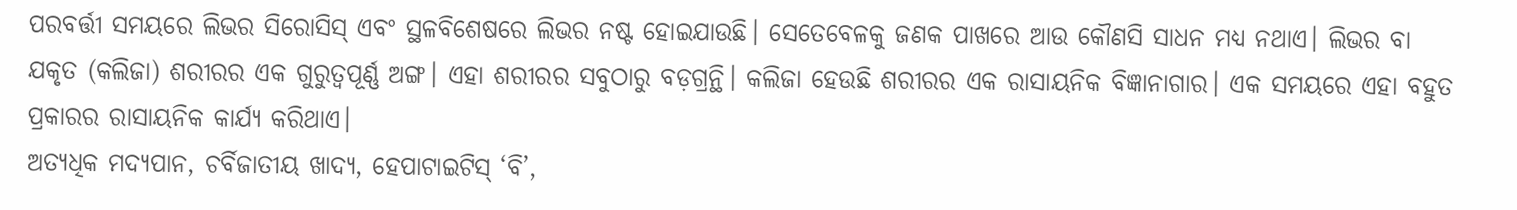ପରବର୍ତ୍ତୀ ସମୟରେ ଲିଭର ସିରୋସିସ୍ ଏବଂ ସ୍ଥଳବିଶେଷରେ ଲିଭର ନଷ୍ଟ ହୋଇଯାଉଛି। ସେତେବେଳକୁ ଜଣକ ପାଖରେ ଆଉ କୌଣସି ସାଧନ ମଧ୍ୟ ନଥାଏ। ଲିଭର ବା ଯକୃତ (କଲିଜା) ଶରୀରର ଏକ ଗୁରୁତ୍ୱପୂର୍ଣ୍ଣ ଅଙ୍ଗ। ଏହା ଶରୀରର ସବୁଠାରୁ ବଡ଼ଗ୍ରନ୍ଥି। କଲିଜା ହେଉଛି ଶରୀରର ଏକ ରାସାୟନିକ ବିଜ୍ଞାନାଗାର। ଏକ ସମୟରେ ଏହା ବହୁତ ପ୍ରକାରର ରାସାୟନିକ କାର୍ଯ୍ୟ କରିଥାଏ।
ଅତ୍ୟଧିକ ମଦ୍ୟପାନ, ଚର୍ବିଜାତୀୟ ଖାଦ୍ୟ, ହେପାଟାଇଟିସ୍ ‘ବି’,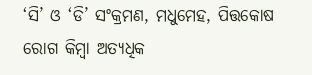‘ସି’ ଓ ‘ଡି’ ସଂକ୍ରମଣ, ମଧୁମେହ, ପିତ୍ତକୋଷ ରୋଗ କିମ୍ବା ଅତ୍ୟଧିକ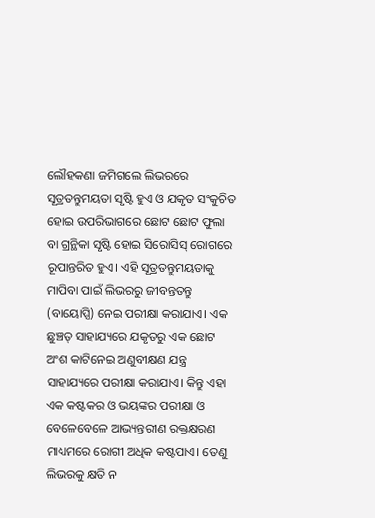ଲୌହକଣା ଜମିଗଲେ ଲିଭରରେ ସୂତ୍ରତନ୍ତୁମୟତା ସୃଷ୍ଟି ହୁଏ ଓ ଯକୃତ ସଂକୁଚିତ ହୋଇ ଉପରିଭାଗରେ ଛୋଟ ଛୋଟ ଫୁଲା ବା ଗ୍ରନ୍ଥିକା ସୃଷ୍ଟି ହୋଇ ସିରୋସିସ୍ ରୋଗରେ ରୂପାନ୍ତରିତ ହୁଏ। ଏହି ସୂତ୍ରତନ୍ତୁମୟତାକୁ ମାପିବା ପାଇଁ ଲିଭରରୁ ଜୀବନ୍ତତନ୍ତୁ (ବାୟୋପ୍ସି) ନେଇ ପରୀକ୍ଷା କରାଯାଏ। ଏକ ଛୁଞ୍ଚତ୍ ସାହାଯ୍ୟରେ ଯକୃତରୁ ଏକ ଛୋଟ ଅଂଶ କାଟିନେଇ ଅଣୁବୀକ୍ଷଣ ଯନ୍ତ୍ର ସାହାଯ୍ୟରେ ପରୀକ୍ଷା କରାଯାଏ। କିନ୍ତୁ ଏହା ଏକ କଷ୍ଟକର ଓ ଭୟଙ୍କର ପରୀକ୍ଷା ଓ ବେଳେବେଳେ ଆଭ୍ୟନ୍ତରୀଣ ରକ୍ତକ୍ଷରଣ ମାଧ୍ୟମରେ ରୋଗୀ ଅଧିକ କଷ୍ଟପାଏ। ତେଣୁ ଲିଭରକୁ କ୍ଷତି ନ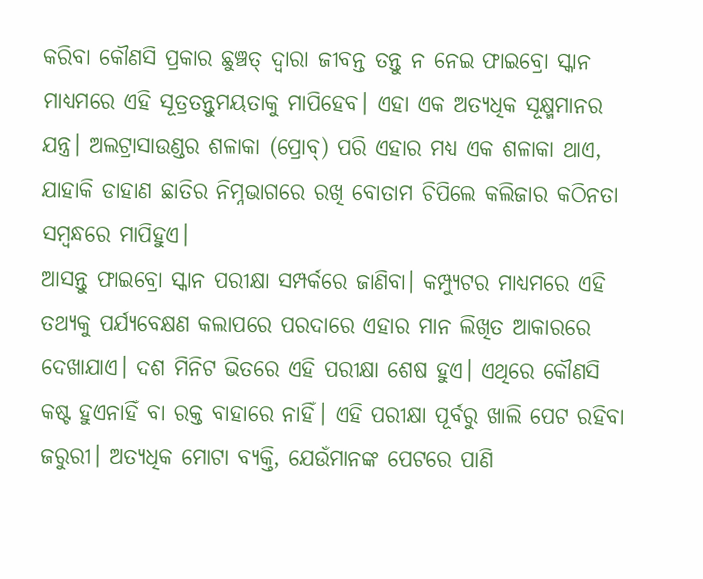କରିବା କୌଣସି ପ୍ରକାର ଛୁଞ୍ଚତ୍ ଦ୍ୱାରା ଜୀବନ୍ତ ତନ୍ତୁ ନ ନେଇ ଫାଇବ୍ରୋ ସ୍କାନ ମାଧ୍ୟମରେ ଏହି ସୂତ୍ରତନ୍ତୁମୟତାକୁ ମାପିହେବ। ଏହା ଏକ ଅତ୍ୟଧିକ ସୂକ୍ଷ୍ମମାନର ଯନ୍ତ୍ର। ଅଲଟ୍ରାସାଉଣ୍ଡର ଶଳାକା (ପ୍ରୋବ୍) ପରି ଏହାର ମଧ୍ୟ ଏକ ଶଳାକା ଥାଏ, ଯାହାକି ଡାହାଣ ଛାତିର ନିମ୍ନଭାଗରେ ରଖି ବୋତାମ ଚିପିଲେ କଲିଜାର କଠିନତା ସମ୍ବନ୍ଧରେ ମାପିହୁଏ।
ଆସନ୍ତୁ ଫାଇବ୍ରୋ ସ୍କାନ ପରୀକ୍ଷା ସମ୍ପର୍କରେ ଜାଣିବା। କମ୍ପ୍ୟୁଟର ମାଧ୍ୟମରେ ଏହି ତଥ୍ୟକୁ ପର୍ଯ୍ୟବେକ୍ଷଣ କଲାପରେ ପରଦାରେ ଏହାର ମାନ ଲିଖିତ ଆକାରରେ ଦେଖାଯାଏ। ଦଶ ମିନିଟ ଭିତରେ ଏହି ପରୀକ୍ଷା ଶେଷ ହୁଏ। ଏଥିରେ କୌଣସି କଷ୍ଟ ହୁଏନାହିଁ ବା ରକ୍ତ ବାହାରେ ନାହିଁ। ଏହି ପରୀକ୍ଷା ପୂର୍ବରୁ ଖାଲି ପେଟ ରହିବା ଜରୁରୀ। ଅତ୍ୟଧିକ ମୋଟା ବ୍ୟକ୍ତି, ଯେଉଁମାନଙ୍କ ପେଟରେ ପାଣି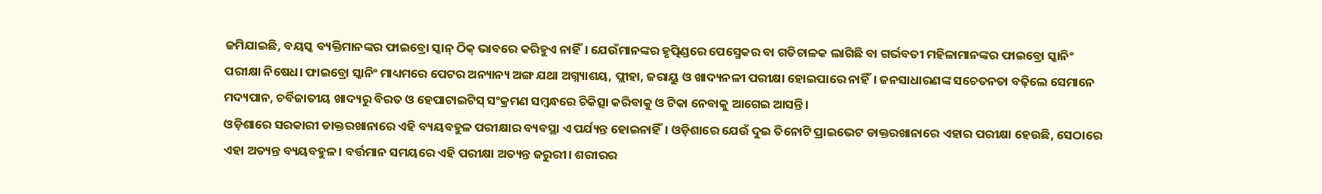ଜମିଯାଇଛି, ବୟସ୍କ ବ୍ୟକ୍ତିମାନଙ୍କର ଫାଇବ୍ରୋ ସ୍କାନ୍ ଠିକ୍ ଭାବରେ କରିହୁଏ ନାହିଁ। ଯେଉଁମାନଙ୍କର ହୃତ୍ପିଣ୍ଡରେ ପେସ୍ମେକର ବା ଗତିଚାଳକ ଲାଗିଛି ବା ଗର୍ଭବତୀ ମହିଳାମାନଙ୍କର ଫାଇବ୍ରୋ ସ୍କାନିଂ ପରୀକ୍ଷା ନିଷେଧ। ଫାଇବ୍ରୋ ସ୍କାନିଂ ମାଧ୍ୟମରେ ପେଟର ଅନ୍ୟାନ୍ୟ ଅଙ୍ଗ ଯଥା ଅଗ୍ନ୍ୟାଶୟ, ପ୍ଲୀହା, ଜରାୟୁ ଓ ଖାଦ୍ୟନଳୀ ପରୀକ୍ଷା ହୋଇପାରେ ନାହିଁ। ଜନସାଧାରଣଙ୍କ ସଚେତନତା ବଢ଼ିଲେ ସେମାନେ ମଦ୍ୟପାନ, ଚର୍ବିଜାତୀୟ ଖାଦ୍ୟରୁ ବିରତ ଓ ହେପାଟାଇଟିସ୍ ସଂକ୍ରମଣ ସମ୍ବନ୍ଧରେ ଚିକିତ୍ସା କରିବାକୁ ଓ ଟିକା ନେବାକୁ ଆଗେଇ ଆସନ୍ତି।
ଓଡ଼ିଶାରେ ସରକାରୀ ଡାକ୍ତରଖାନାରେ ଏହି ବ୍ୟୟବହୁଳ ପରୀକ୍ଷାର ବ୍ୟବସ୍ଥା ଏ ପର୍ଯ୍ୟନ୍ତ ହୋଇନାହିଁ। ଓଡ଼ିଶାରେ ଯେଉଁ ଦୁଇ ତିନୋଟି ପ୍ରାଇଭେଟ ଡାକ୍ତରଖାନାରେ ଏହାର ପରୀକ୍ଷା ହେଉଛି, ସେଠାରେ ଏହା ଅତ୍ୟନ୍ତ ବ୍ୟୟବହୁଳ। ବର୍ତ୍ତମାନ ସମୟରେ ଏହି ପରୀକ୍ଷା ଅତ୍ୟନ୍ତ ଜରୁରୀ। ଶରୀରର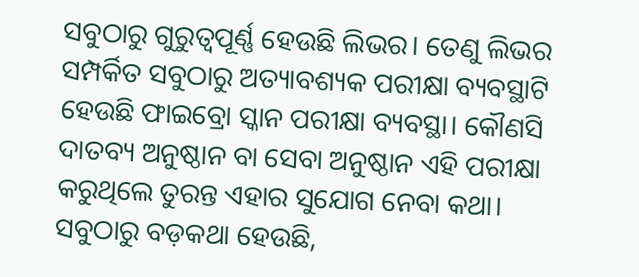ସବୁଠାରୁ ଗୁରୁତ୍ୱପୂର୍ଣ୍ଣ ହେଉଛି ଲିଭର। ତେଣୁ ଲିଭର ସମ୍ପର୍କିତ ସବୁଠାରୁ ଅତ୍ୟାବଶ୍ୟକ ପରୀକ୍ଷା ବ୍ୟବସ୍ଥାଟି ହେଉଛି ଫାଇବ୍ରୋ ସ୍କାନ ପରୀକ୍ଷା ବ୍ୟବସ୍ଥା। କୌଣସି ଦାତବ୍ୟ ଅନୁଷ୍ଠାନ ବା ସେବା ଅନୁଷ୍ଠାନ ଏହି ପରୀକ୍ଷା କରୁଥିଲେ ତୁରନ୍ତ ଏହାର ସୁଯୋଗ ନେବା କଥା। ସବୁଠାରୁ ବଡ଼କଥା ହେଉଛି,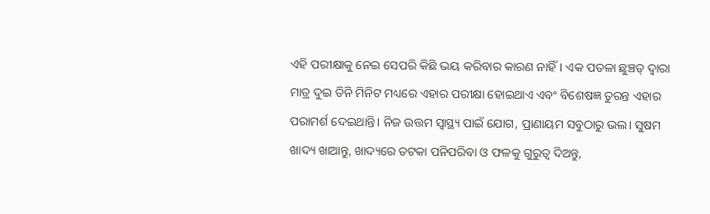ଏହି ପରୀକ୍ଷାକୁ ନେଇ ସେପରି କିଛି ଭୟ କରିବାର କାରଣ ନାହିଁ। ଏକ ପତଳା ଛୁଞ୍ଚତ୍ ଦ୍ୱାରା ମାତ୍ର ଦୁଇ ତିନି ମିନିଟ ମଧ୍ୟରେ ଏହାର ପରୀକ୍ଷା ହୋଇଥାଏ ଏବଂ ବିଶେଷଜ୍ଞ ତୁରନ୍ତ ଏହାର ପରାମର୍ଶ ଦେଇଥାନ୍ତି। ନିଜ ଉତ୍ତମ ସ୍ବାସ୍ଥ୍ୟ ପାଇଁ ଯୋଗ, ପ୍ରାଣାୟମ ସବୁଠାରୁ ଭଲ। ସୁଷମ ଖାଦ୍ୟ ଖାଆନ୍ତୁ, ଖାଦ୍ୟରେ ତଟକା ପନିପରିବା ଓ ଫଳକୁ ଗୁରୁତ୍ୱ ଦିଅନ୍ତୁ,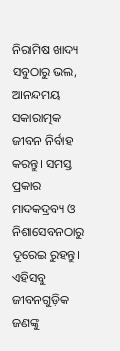ନିରାମିଷ ଖାଦ୍ୟ ସବୁଠାରୁ ଭଲ, ଆନନ୍ଦମୟ ସକାରାତ୍ମକ ଜୀବନ ନିର୍ବାହ କରନ୍ତୁ। ସମସ୍ତ ପ୍ରକାର ମାଦକଦ୍ରବ୍ୟ ଓ ନିଶାସେବନଠାରୁ ଦୂରେଇ ରୁହନ୍ତୁ। ଏହିସବୁ ଜୀବନଗୁଡ଼ିକ ଜଣଙ୍କୁ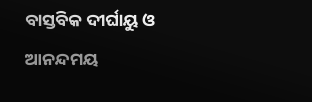ବାସ୍ତବିକ ଦୀର୍ଘାୟୁ ଓ ଆନନ୍ଦମୟ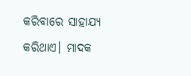କରିବାରେ ସାହାଯ୍ୟ କରିଥାଏ। ମାଦକ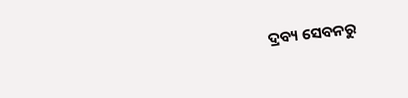ଦ୍ରବ୍ୟ ସେବନରୁ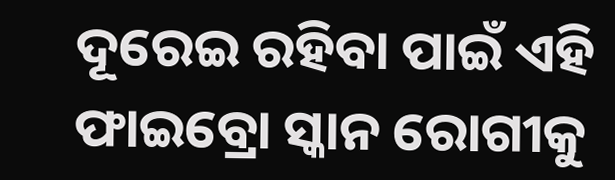ଦୂରେଇ ରହିବା ପାଇଁ ଏହି ଫାଇବ୍ରୋ ସ୍କାନ ରୋଗୀକୁ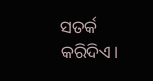ସତର୍କ କରିଦିଏ।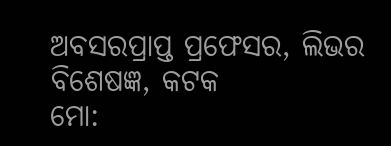ଅବସରପ୍ରାପ୍ତ ପ୍ରଫେସର, ଲିଭର ବିଶେଷଜ୍ଞ, କଟକ
ମୋ: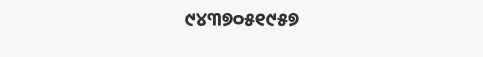୯୪୩୭୦୫୧୯୫୭